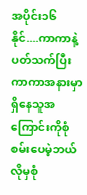အပိုင်း၁၆
နိုင်....ကာကာနဲ့ပတ်သက်ပြီးကာကာအနားမှာရှိနေသူအကြောင်းကိုစုံစမ်းပေမဲ့ဘယ်လိုမှစုံ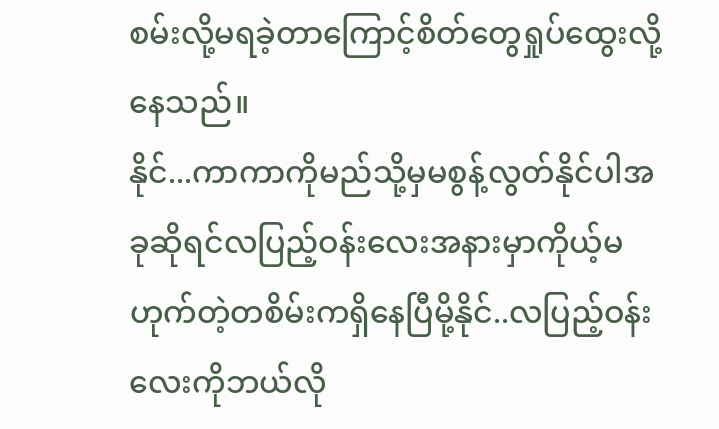စမ်းလို့မရခဲ့တာကြောင့်စိတ်တွေရှုပ်ထွေးလို့နေသည်။
နိုင်...ကာကာကိုမည်သို့မှမစွန့်လွတ်နိုင်ပါအခုဆိုရင်လပြည့်ဝန်းလေးအနားမှာကိုယ့်မဟုက်တဲ့တစိမ်းကရှိနေပြီမို့နိုင်..လပြည့်ဝန်းလေးကိုဘယ်လို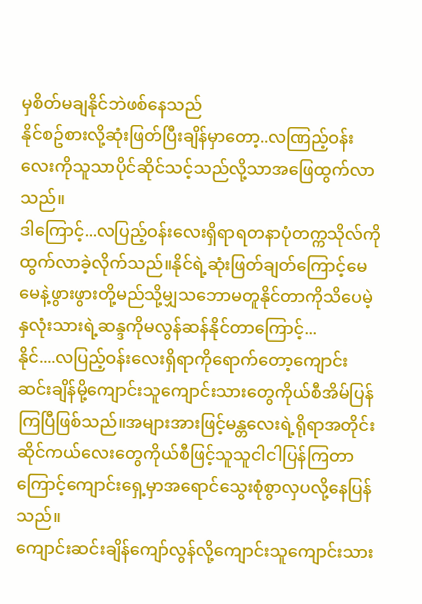မှစိတ်မချနိုင်ဘဲဖစ်နေသည်
နိုင်စဥ်စားလို့ဆုံးဖြတ်ပြီးချိန်မှာတော့..လဏြည့်ဝန်းလေးကိုသူသာပိုင်ဆိုင်သင့်သည်လို့သာအဖြေထွက်လာသည်။
ဒါကြောင့်...လပြည့်ဝန်းလေးရှိရာရတနာပုံတက္ကသိုလ်ကိုထွက်လာခဲ့လိုက်သည်။နိုင်ရဲ့ဆုံးဖြတ်ချတ်ကြောင့်မေမေနဲ့ဖွားဖွားတို့မည်သို့မျှသဘောမတူနိုင်တာကိုသိပေမဲ့နှလုံးသားရဲ့ဆန္ဒကိုမလွန်ဆန်နိုင်တာကြောင့်...
နိုင်....လပြည့်ဝန်းလေးရှိရာကိုရောက်တော့ကျောင်းဆင်းချိန်မို့ကျောင်းသူကျောင်းသားတွေကိုယ်စီအိမ်ပြန်ကြပြီဖြစ်သည်။အများအားဖြင့်မန္တလေးရဲ့ရိုရာအတိုင်းဆိုင်ကယ်လေးတွေကိုယ်စီဖြင့်သူသူငါငါပြန်ကြတာကြောင့်ကျောင်းရှေ့မှာအရောင်သွေးစုံစွာလှပလို့နေပြန်သည်။
ကျောင်းဆင်းချိန်ကျော်လွန်လို့ကျောင်းသူကျောင်းသား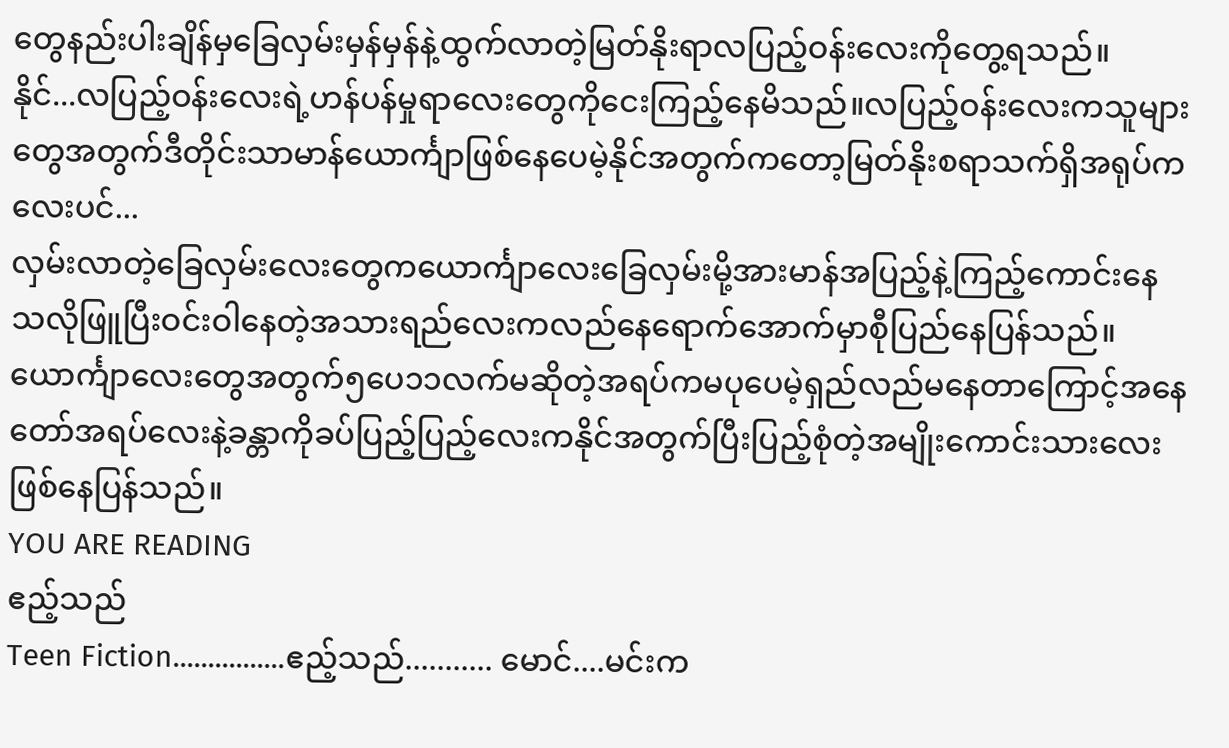တွေနည်းပါးချိန်မှခြေလှမ်းမှန်မှန်နဲ့ထွက်လာတဲ့မြတ်နိုးရာလပြည့်ဝန်းလေးကိုတွေ့ရသည်။
နိုင်...လပြည့်ဝန်းလေးရဲ့ဟန်ပန်မှုရာလေးတွေကိုငေးကြည့်နေမိသည်။လပြည့်ဝန်းလေးကသူများတွေအတွက်ဒီတိုင်းသာမာန်ယောင်္ကျာဖြစ်နေပေမဲ့နိုင်အတွက်ကတော့မြတ်နိုးစရာသက်ရှိအရုပ်ကလေးပင်...
လှမ်းလာတဲ့ခြေလှမ်းလေးတွေကယောင်္ကျာလေးခြေလှမ်းမို့အားမာန်အပြည့်နဲ့ကြည့်ကောင်းနေသလိုဖြူပြီးဝင်းဝါနေတဲ့အသားရည်လေးကလည်နေရောက်အောက်မှာစီုပြည်နေပြန်သည်။
ယောင်္ကျာလေးတွေအတွက်၅ပေ၁၁လက်မဆိုတဲ့အရပ်ကမပုပေမဲ့ရှည်လည်မနေတာကြောင့်အနေတော်အရပ်လေးနဲ့ခန္တာကိုခပ်ပြည့်ပြည့်လေးကနိုင်အတွက်ပြီးပြည့်စုံတဲ့အမျိုးကောင်းသားလေးဖြစ်နေပြန်သည်။
YOU ARE READING
ဧည့်သည်
Teen Fiction................ဧည့်သည်........... မောင်....မင်းက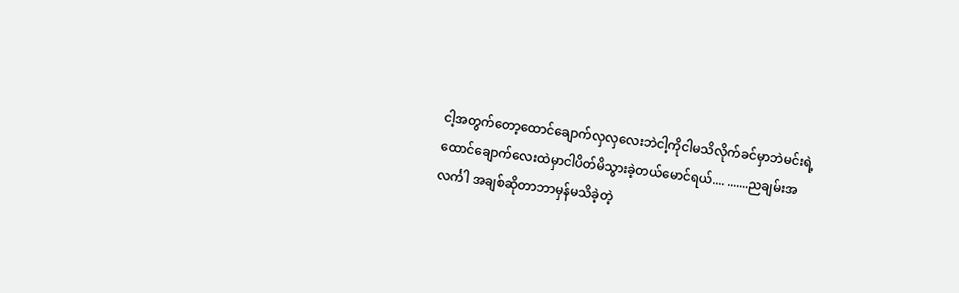ငါ့အတွက်တော့ထောင်ချောက်လှလှလေးဘဲငါ့ကိုငါမသိလိုက်ခင်မှာဘဲမင်းရဲ့ထောင်ချောက်လေးထဲမှာငါပိတ်မိသွားခဲ့တယ်မောင်ရယ်.... .......ညချမ်းအလင်္ကါ အချစ်ဆိုတာဘာမှန်မသိခဲ့တဲ့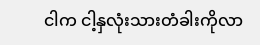ငါက ငါ့နှလုံးသားတံခါးကိုလာ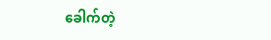ခေါက်တဲ့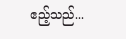ဧည့်သည်...